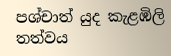පශ්චාත් යුද කැළඹිලි තත්වය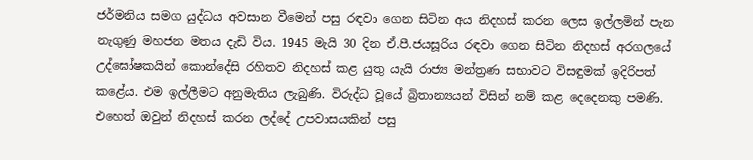ජර්මනිය සමග යුද්ධය අවසාන වීමෙන් පසු රඳවා ගෙන සිටින අය නිදහස් කරන ලෙස ඉල්ලමින් පැන නැගුණු මහජන මතය දැඩි විය. 1945 මැයි 30 දින ඒ.පී.ජයසූරිය රඳවා ගෙන සිටින නිදහස් අරගලයේ උද්ඝෝෂකයින් කොන්දේසි රහිතව නිදහස් කළ යුතු යැයි රාජ්‍ය මන්ත්‍රණ සභාවට විසඳුමක් ඉදිරිපත් කළේය. එම ඉල්ලීමට අනුමැතිය ලැබුණි. විරුද්ධ වූයේ බ්‍රිතාන්‍යයන් විසින් නම් කළ දෙදෙනකු පමණි. එහෙත් ඔවුන් නිදහස් කරන ලද්දේ උපවාසයකින් පසු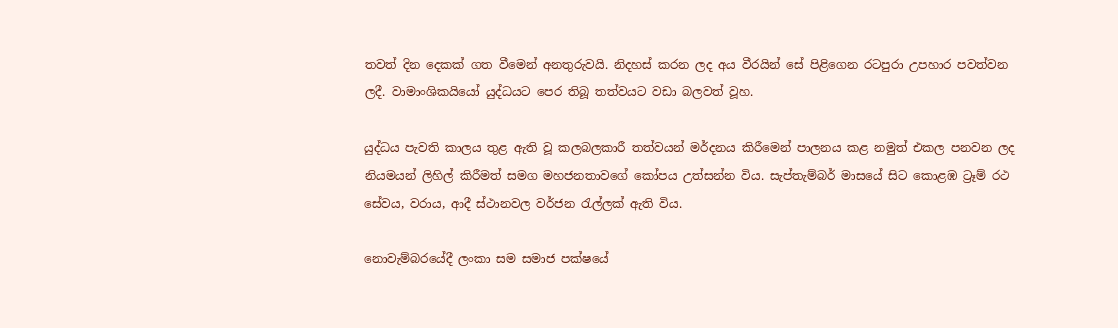තවත් දින දෙකක් ගත වීමෙන් අනතුරුවයි. නිදහස් කරන ලද අය වීරයින් සේ පිළිගෙන රටපුරා උපහාර පවත්වන ලදී. වාමාංශිකයියෝ යුද්ධයට පෙර තිබූ තත්වයට වඩා බලවත් වූහ.

යුද්ධය පැවති කාලය තුළ ඇති වූ කලබලකාරී තත්වයන් මර්දනය කිරීමෙන් පාලනය කළ නමුත් එකල පනවන ලද නියමයන් ලිහිල් කිරීමත් සමග මහජනතාවගේ කෝපය උත්සන්න විය. සැප්තැම්බර් මාසයේ සිට කොළඹ ට්‍රෑම් රථ සේවය, වරාය, ආදී ස්ථානවල වර්ජන රැල්ලක් ඇති විය.

නොවැම්බරයේදී ලංකා සම සමාජ පක්ෂයේ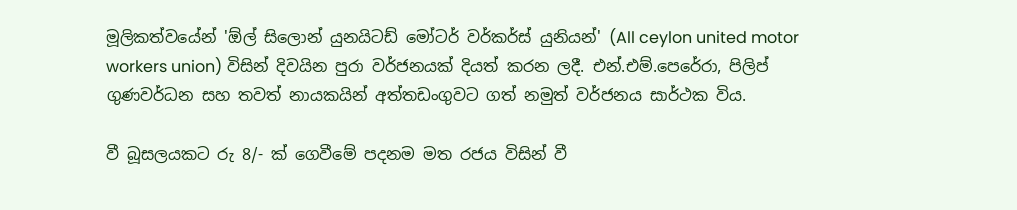මූලිකත්වයේන් 'ඕල් සිලොන් යුනයිටඩ් මෝටර් වර්කර්ස් යුනියන්' (All ceylon united motor workers union) විසින් දිවයින පුරා වර්ජනයක් දියත් කරන ලදී. එන්.එම්.පෙරේරා, පිලිප් ගුණවර්ධන සහ තවත් නායකයින් අත්තඩංගුවට ගත් නමුත් වර්ජනය සාර්ථක විය.

වී බූසලයකට රු 8/- ක් ගෙවීමේ පදනම මත රජය විසින් වී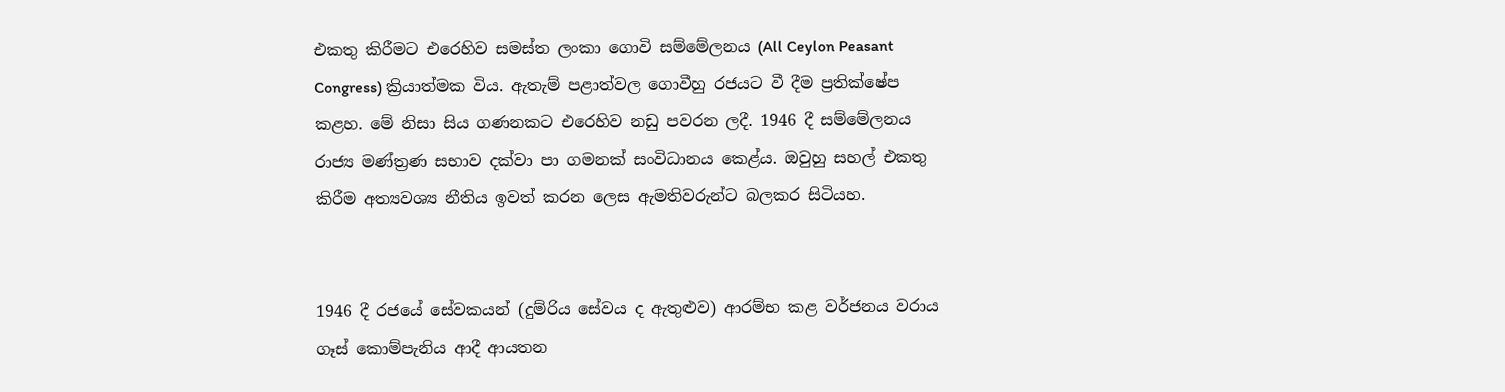එකතු කිරීමට එරෙහිව සමස්ත ලංකා ගොවි සම්මේලනය (All Ceylon Peasant Congress) ක්‍රියාත්මක විය. ඇතැම් පළාත්වල ගොවීහු රජයට වී දීම ප්‍රතික්ෂේප කළහ. මේ නිසා සිය ගණනකට එරෙහිව නඩු පවරන ලදී. 1946 දී සම්මේලනය රාජ්‍ය මණ්ත්‍රණ සභාව දක්වා පා ගමනක් සංවිධානය ක‍ෙළ්ය. ඔවුහු සහල් එකතු කිරීම අත්‍යවශ්‍ය නීතිය ඉවත් කරන ලෙස ඇමතිවරුන්ට බලකර සිටියහ.


1946 දී රජයේ සේවකයන් (දුම්රිය සේවය ද ඇතුළුව) ආරම්භ කළ වර්ජනය වරාය ගෑස් කොම්පැනිය ආදී ආයතන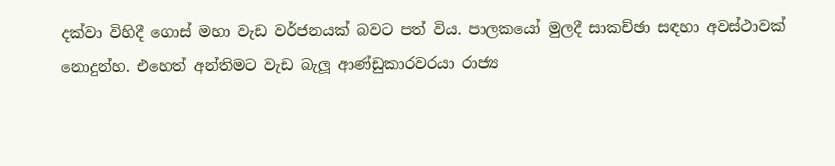දක්වා විහිදී ගොස් මහා වැඩ වර්ජනයක් බවට පත් විය. පාලකයෝ මුලදී සාකච්ඡා සඳහා අවස්ථාවක් නොදුන්හ. එහෙත් අන්තිමට වැඩ බැලූ ආණ්ඩුකාරවරයා රාජ්‍ය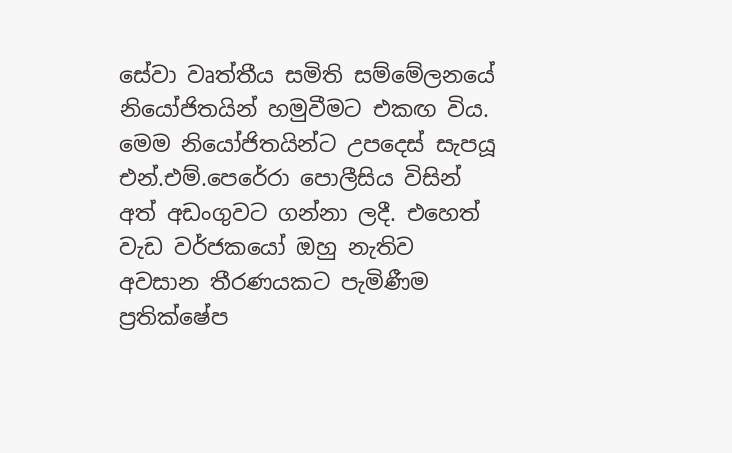සේවා වෘත්තීය සමිති සම්මේලනයේ නියෝජිතයින් හමුවීමට එකඟ විය. මෙම නියෝජිතයින්ට උපදෙස් සැපයූ එන්.එම්.පෙරේරා පොලීසිය විසින් අත් අඩංගුවට ගන්නා ලදී. එහෙත් වැඩ වර්ජකයෝ ඔහු නැතිව අවසාන තීරණයකට පැමිණීම ප්‍රතික්ෂේප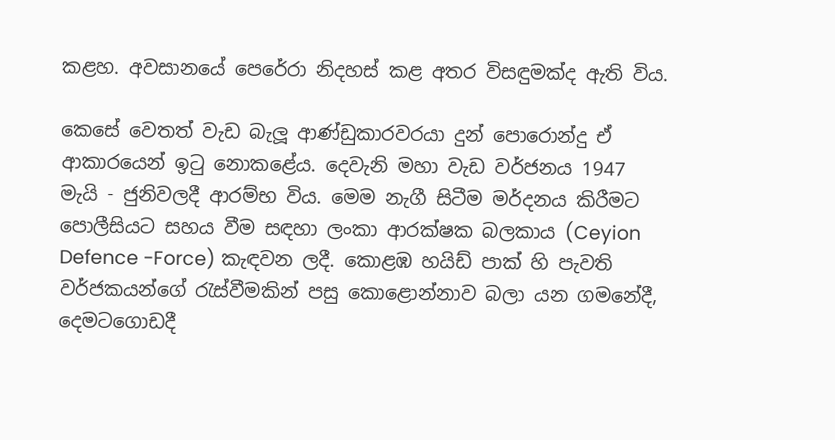කළහ. අවසානයේ පෙරේරා නිදහස් කළ අතර විසඳුමක්ද ඇති විය.

කෙසේ වෙතත් වැඩ බැලූ ආණ්ඩුකාරවරයා දුන් පොරොන්දු ඒ ආකාරයෙන් ඉටු නොකළේය. දෙවැනි මහා වැඩ වර්ජනය 1947 මැයි - ජුනිවලදී ආරම්භ විය. මෙම නැගී සිටීම මර්දනය කිරීමට පොලීසියට සහය වීම සඳහා ලංකා ආරක්ෂක බලකාය (Ceyion Defence -Force) කැඳවන ලදී. කොළඹ හයිඩ් පාක් හි පැවති වර්ජකයන්ගේ රැස්වීමකින් පසු කොළොන්නාව බලා යන ගමනේදී, දෙමටගොඩදී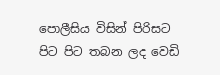පොලීසිය විසින් පිරිසට පිට පිට තබන ලද වෙඩි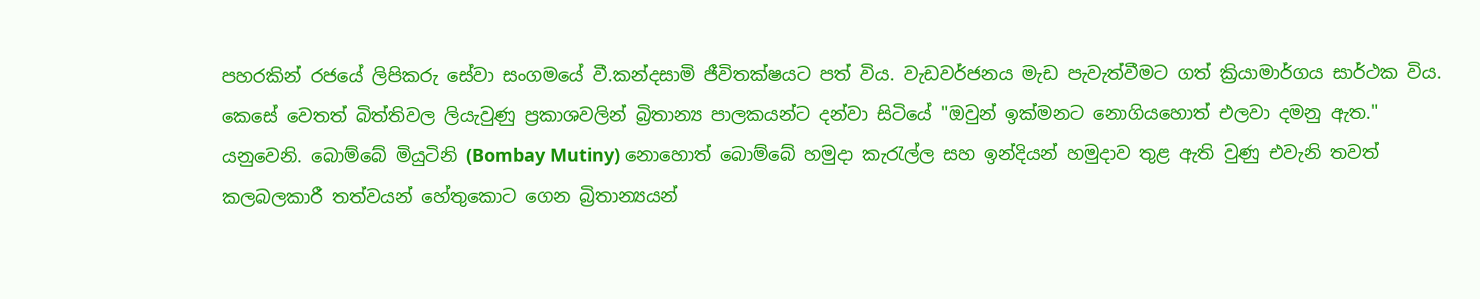පහරකින් රජයේ ලිපිකරු සේවා සංගමයේ වී.කන්දසාමි ජීවිතක්ෂයට පත් විය. වැඩවර්ජනය මැඩ පැවැත්වීමට ගත් ක්‍රියාමාර්ගය සාර්ථක විය. කෙසේ වෙතත් බිත්තිවල ලියැවුණු ප්‍රකාශවලින් බ්‍රිතාන්‍ය පාලකයන්ට දන්වා සිටියේ "ඔවුන් ඉක්මනට නොගියහොත් එලවා දමනු ඇත." යනුවෙනි. බොම්බේ මියුටිනි (Bombay Mutiny) නොහොත් බොම්බේ හමුදා කැරැල්ල සහ ඉන්දියන් හමුදාව තුළ ඇති වුණු එවැනි තවත් කලබලකාරී තත්වයන් හේතුකොට ගෙන බ්‍රිතාන්‍යයන්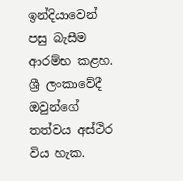ඉන්දියාවෙන් පසු බැසීම ආරම්භ කළහ. ශ්‍රී ලංකාවේදී ඔවුන්ගේ තත්වය අස්ථිර විය හැක.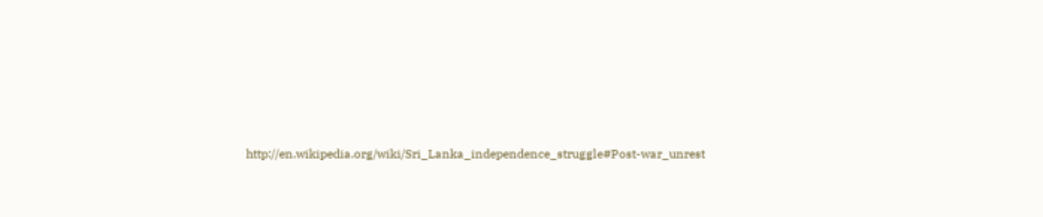http://en.wikipedia.org/wiki/Sri_Lanka_independence_struggle#Post-war_unrest